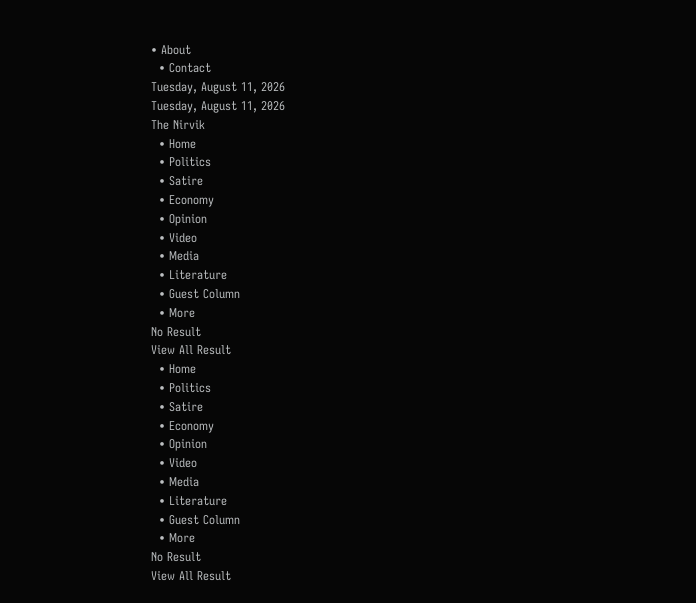• About
  • Contact
Tuesday, August 11, 2026
Tuesday, August 11, 2026
The Nirvik
  • Home
  • Politics
  • Satire
  • Economy
  • Opinion
  • Video
  • Media
  • Literature
  • Guest Column
  • More
No Result
View All Result
  • Home
  • Politics
  • Satire
  • Economy
  • Opinion
  • Video
  • Media
  • Literature
  • Guest Column
  • More
No Result
View All Result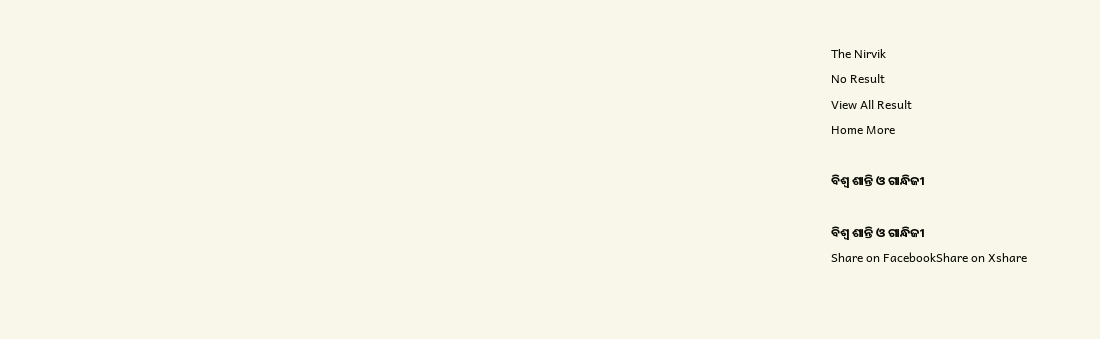The Nirvik
No Result
View All Result
Home More

ବିଶ୍ୱ ଶାନ୍ତି ଓ ଗାନ୍ଧିଜୀ

ବିଶ୍ୱ ଶାନ୍ତି ଓ ଗାନ୍ଧିଜୀ
Share on FacebookShare on Xshare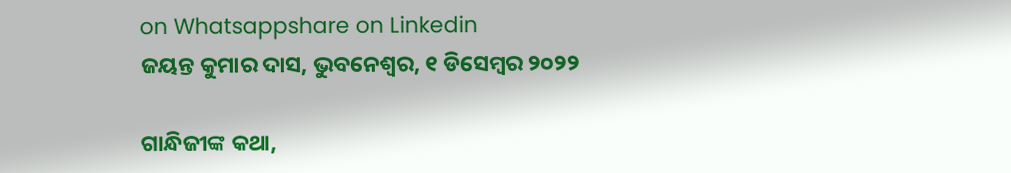on Whatsappshare on Linkedin
ଜୟନ୍ତ କୁମାର ଦାସ, ଭୁବନେଶ୍ୱର, ୧ ଡିସେମ୍ବର ୨୦୨୨

ଗାନ୍ଧିଜୀଙ୍କ କଥା,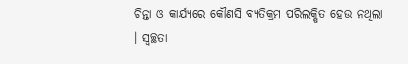ଚିନ୍ତା ଓ କାର୍ଯ୍ୟରେ କୌଣସି ବ୍ୟତିକ୍ରମ ପରିଲକ୍ଷିତ ହେଉ ନଥିଲା । ସ୍ୱଚ୍ଛତା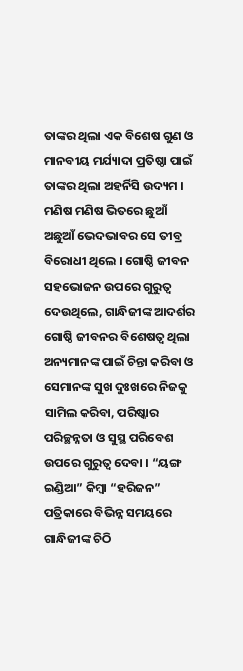ତାଙ୍କର ଥିଲା ଏକ ବିଶେଷ ଗୁଣ ଓ ମାନବୀୟ ମର୍ଯ୍ୟାଦା ପ୍ରତିଷ୍ଠା ପାଇଁ ତାଙ୍କର ଥିଲା ଅହର୍ନିସି ଉଦ୍ୟମ । ମଣିଷ ମଣିଷ ଭିତରେ ଛୁଆଁ ଅଛୁଆଁ ଭେଦଭାବର ସେ ତୀବ୍ର ବିରୋଧୀ ଥିଲେ । ଗୋଷ୍ଠି ଜୀବନ ସହଭୋଜନ ଉପରେ ଗୁରୁତ୍ୱ ଦେଉଥିଲେ, ଗାନ୍ଧିଜୀଙ୍କ ଆଦର୍ଶର ଗୋଷ୍ଠି ଜୀବନର ବିଶେଷତ୍ୱ ଥିଲା ଅନ୍ୟମାନଙ୍କ ପାଇଁ ଚିନ୍ତା କରିବା ଓ ସେମାନଙ୍କ ସୁଖ ଦୁଃଖରେ ନିଜକୁ ସାମିଲ କରିବା, ପରିଷ୍କାର ପରିଚ୍ଛନ୍ନତା ଓ ସୁସ୍ଥ ପରିବେଶ ଉପରେ ଗୁରୁତ୍ୱ ଦେବା । “ୟଙ୍ଗ ଇଣ୍ଡିଆ” କିମ୍ବା “ହରିଜନ” ପତ୍ରିକାରେ ବିଭିନ୍ନ ସମୟରେ ଗାନ୍ଧିଜୀଙ୍କ ଚିଠି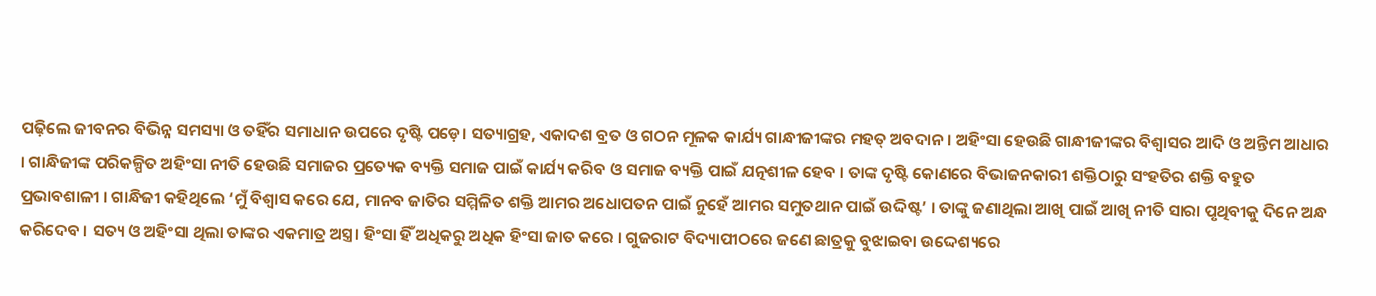ପଢ଼ିଲେ ଜୀବନର ବିଭିନ୍ନ ସମସ୍ୟା ଓ ତହିଁର ସମାଧାନ ଉପରେ ଦୃଷ୍ଟି ପଡ଼େ। ସତ୍ୟାଗ୍ରହ, ଏକାଦଶ ବ୍ରତ ଓ ଗଠନ ମୂଳକ କାର୍ଯ୍ୟ ଗାନ୍ଧୀଜୀଙ୍କର ମହତ୍ ଅବଦାନ । ଅହିଂସା ହେଉଛି ଗାନ୍ଧୀଜୀଙ୍କର ବିଶ୍ୱାସର ଆଦି ଓ ଅନ୍ତିମ ଆଧାର । ଗାନ୍ଧିଜୀଙ୍କ ପରିକଳ୍ପିତ ଅହିଂସା ନୀତି ହେଉଛି ସମାଜର ପ୍ରତ୍ୟେକ ବ୍ୟକ୍ତି ସମାଜ ପାଇଁ କାର୍ଯ୍ୟ କରିବ ଓ ସମାଜ ବ୍ୟକ୍ତି ପାଇଁ ଯତ୍ନଶୀଳ ହେବ । ତାଙ୍କ ଦୃଷ୍ଟି କୋଣରେ ବିଭାଜନକାରୀ ଶକ୍ତିଠାରୁ ସଂହତିର ଶକ୍ତି ବହୁତ ପ୍ରଭାବଶାଳୀ । ଗାନ୍ଧିଜୀ କହିଥିଲେ ‘ମୁଁ ବିଶ୍ୱାସ କରେ ଯେ, ମାନବ ଜାତିର ସମ୍ମିଳିତ ଶକ୍ତି ଆମର ଅଧୋପତନ ପାଇଁ ନୁହେଁ ଆମର ସମୁତଥାନ ପାଇଁ ଉଦ୍ଦିଷ୍ଟ’ । ତାଙ୍କୁ ଜଣାଥିଲା ଆଖି ପାଇଁ ଆଖି ନୀତି ସାରା ପୃଥିବୀକୁ ଦିନେ ଅନ୍ଧ କରିଦେବ । ସତ୍ୟ ଓ ଅହିଂସା ଥିଲା ତାଙ୍କର ଏକମାତ୍ର ଅସ୍ତ୍ର। ହିଂସା ହିଁ ଅଧିକରୁ ଅଧିକ ହିଂସା ଜାତ କରେ । ଗୁଜରାଟ ବିଦ୍ୟାପୀଠରେ ଜଣେ ଛାତ୍ରକୁ ବୁଝାଇବା ଉଦ୍ଦେଶ୍ୟରେ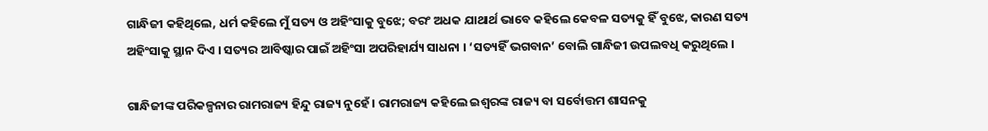ଗାନ୍ଧିଜୀ କହିଥିଲେ, ଧର୍ମ କହିଲେ ମୁଁ ସତ୍ୟ ଓ ଅହିଂସାକୁ ବୁଝେ; ବରଂ ଅଧକ ଯାଥାର୍ଥ ଭାବେ କହିଲେ କେବଳ ସତ୍ୟକୁ ହିଁ ବୁଝେ, କାରଣ ସତ୍ୟ ଅହିଂସାକୁ ସ୍ଥାନ ଦିଏ । ସତ୍ୟର ଆବିଷ୍କାର ପାଇଁ ଅହିଂସା ଅପରିହାର୍ଯ୍ୟ ସାଧନା । ‘ସତ୍ୟହିଁ ଭଗବାନ’ ବୋଲି ଗାନ୍ଧିଜୀ ଉପଲବଧି କରୁଥିଲେ ।

ଗାନ୍ଧିଜୀଙ୍କ ପରିକଳ୍ପନାର ରାମରାଜ୍ୟ ହିନ୍ଦୁ ରାଜ୍ୟ ନୁହେଁ । ରାମରାଜ୍ୟ କହିଲେ ଇଶ୍ୱରଙ୍କ ରାଜ୍ୟ ବା ସର୍ବୋତ୍ତମ ଶାସନକୁ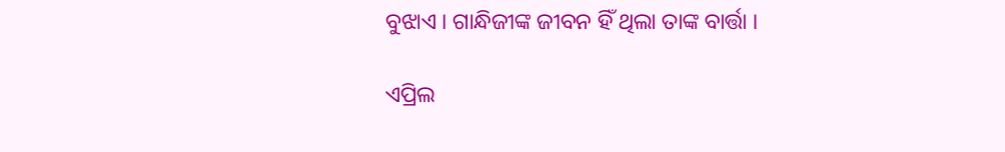ବୁଝାଏ । ଗାନ୍ଧିଜୀଙ୍କ ଜୀବନ ହିଁ ଥିଲା ତାଙ୍କ ବାର୍ତ୍ତା ।

ଏପ୍ରିଲ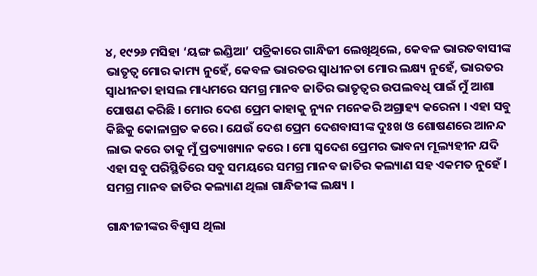୪, ୧୯୨୬ ମସିହା ‘ୟଙ୍ଗ ଇଣ୍ଡିଆ’ ପତ୍ରିକାରେ ଗାନ୍ଧିଜୀ ଲେଖିଥିଲେ, କେବଳ ଭାରତବାସୀଙ୍କ ଭାତୃତ୍ୱ ମୋର କାମ୍ୟ ନୁହେଁ, କେବଳ ଭାରତର ସ୍ୱାଧୀନତା ମୋର ଲକ୍ଷ୍ୟ ନୁହେଁ, ଭାରତର ସ୍ୱାଧୀନତା ହାସଲ ମାଧ୍ୟମରେ ସମଗ୍ର ମାନବ ଜାତିର ଭାତୃତ୍ୱର ଉପଲବଧି ପାଇଁ ମୁଁ ଆଶା ପୋଷଣ କରିଛି । ମୋର ଦେଶ ପ୍ରେମ କାହାକୁ ନ୍ୟୁନ ମନେକରି ଅଗ୍ରାହ୍ୟ କରେନା । ଏହା ସବୁ କିଛିକୁ କୋଳାଗ୍ରତ କରେ । ଯେଉଁ ଦେଶ ପ୍ରେମ ଦେଶବାସୀଙ୍କ ଦୁଃଖ ଓ ଶୋଷଣରେ ଆନନ୍ଦ ଲାଭ କରେ ତାକୁ ମୁଁ ପ୍ରତ୍ୟାଖ୍ୟାନ କରେ । ମୋ ସ୍ୱଦେଶ ପ୍ରେମର ଭାବନା ମୂଲ୍ୟହୀନ ଯଦି ଏହା ସବୁ ପରିସ୍ଥିତିରେ ସବୁ ସମୟରେ ସମଗ୍ର ମାନବ ଜାତିର କଲ୍ୟାଣ ସହ ଏକମତ ନୁହେଁ । ସମଗ୍ର ମାନବ ଜାତିର କଲ୍ୟାଣ ଥିଲା ଗାନ୍ଧିଜୀଙ୍କ ଲକ୍ଷ୍ୟ ।

ଗାନ୍ଧୀଜୀଙ୍କର ବିଶ୍ୱାସ ଥିଲା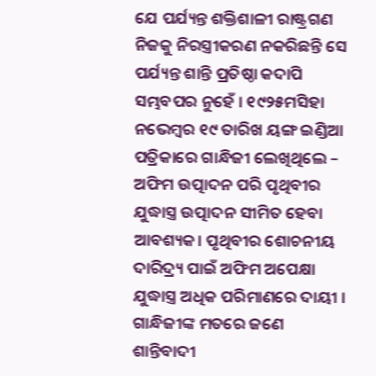ଯେ ପର୍ଯ୍ୟନ୍ତ ଶକ୍ତିଶାଳୀ ରାଷ୍ଟ୍ରଗଣ ନିଜକୁ ନିରସ୍ତ୍ରୀକରଣ ନକରିଛନ୍ତି ସେ ପର୍ଯ୍ୟନ୍ତ ଶାନ୍ତି ପ୍ରତିଷ୍ଠା କଦାପି ସମ୍ଭବପର ନୁହେଁ । ୧୯୨୫ମସିହା ନଭେମ୍ବର ୧୯ ତାରିଖ ୟଙ୍ଗ ଇଣ୍ଡିଆ ପତ୍ରିକାରେ ଗାନ୍ଧିଜୀ ଲେଖିଥିଲେ – ଅଫିମ ଉତ୍ପାଦନ ପରି ପୃଥିବୀର ଯୁଦ୍ଧାସ୍ତ୍ର ଉତ୍ପାଦନ ସୀମିତ ହେବା ଆବଶ୍ୟକ। ପୃଥିବୀର ଶୋଚନୀୟ ଦାରିଦ୍ର୍ୟ ପାଇଁ ଅଫିମ ଅପେକ୍ଷା ଯୁଦ୍ଧାସ୍ତ୍ର ଅଧିକ ପରିମାଣରେ ଦାୟୀ । ଗାନ୍ଧିଜୀଙ୍କ ମତରେ ଜଣେ ଶାନ୍ତିବାଦୀ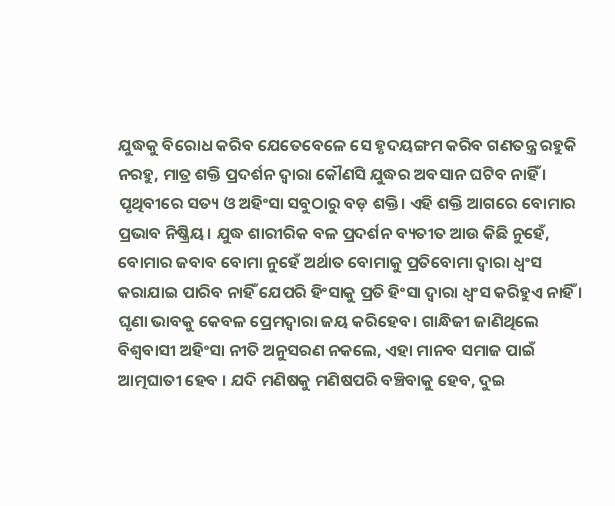ଯୁଦ୍ଧକୁ ବିରୋଧ କରିବ ଯେତେବେଳେ ସେ ହୃଦୟଙ୍ଗମ କରିବ ଗଣତନ୍ତ୍ର ରହୁକି ନରହୁ, ମାତ୍ର ଶକ୍ତି ପ୍ରଦର୍ଶନ ଦ୍ୱାରା କୌଣସି ଯୁଦ୍ଧର ଅବସାନ ଘଟିବ ନାହିଁ । ପୃଥିବୀରେ ସତ୍ୟ ଓ ଅହିଂସା ସବୁଠାରୁ ବଡ଼ ଶକ୍ତି। ଏହି ଶକ୍ତି ଆଗରେ ବୋମାର ପ୍ରଭାବ ନିଷ୍କ୍ରିୟ। ଯୁଦ୍ଧ ଶାରୀରିକ ବଳ ପ୍ରଦର୍ଶନ ବ୍ୟତୀତ ଆଉ କିଛି ନୁହେଁ, ବୋମାର ଜବାବ ବୋମା ନୁହେଁ ଅର୍ଥାତ ବୋମାକୁ ପ୍ରତିବୋମା ଦ୍ୱାରା ଧ୍ବଂସ କରାଯାଇ ପାରିବ ନାହିଁ ଯେପରି ହିଂସାକୁ ପ୍ରତି ହିଂସା ଦ୍ୱାରା ଧ୍ୱଂସ କରିହୁଏ ନାହିଁ । ଘୃଣା ଭାବକୁ କେବଳ ପ୍ରେମଦ୍ୱାରା ଜୟ କରିହେବ। ଗାନ୍ଧିଜୀ ଜାଣିଥିଲେ ବିଶ୍ୱବାସୀ ଅହିଂସା ନୀତି ଅନୁସରଣ ନକଲେ, ଏହା ମାନବ ସମାଜ ପାଇଁ ଆତ୍ମଘାତୀ ହେବ । ଯଦି ମଣିଷକୁ ମଣିଷପରି ବଞ୍ଚିବାକୁ ହେବ, ଦୁଇ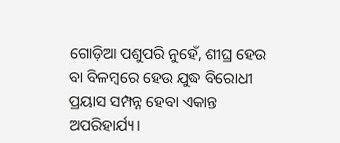ଗୋଡ଼ିଆ ପଶୁପରି ନୁହେଁ, ଶୀଘ୍ର ହେଉ ବା ବିଳମ୍ବରେ ହେଉ ଯୁଦ୍ଧ ବିରୋଧୀ ପ୍ରୟାସ ସମ୍ପନ୍ନ ହେବା ଏକାନ୍ତ ଅପରିହାର୍ଯ୍ୟ।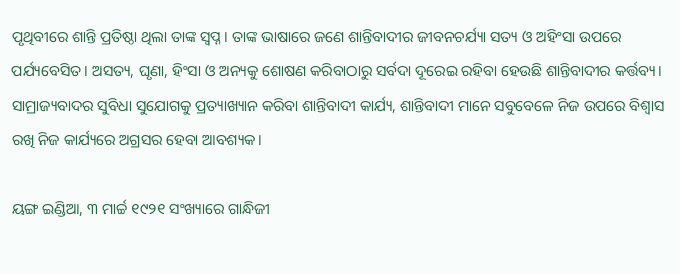ପୃଥିବୀରେ ଶାନ୍ତି ପ୍ରତିଷ୍ଠା ଥିଲା ତାଙ୍କ ସ୍ବପ୍ନ। ତାଙ୍କ ଭାଷାରେ ଜଣେ ଶାନ୍ତିବାଦୀର ଜୀବନଚର୍ଯ୍ୟା ସତ୍ୟ ଓ ଅହିଂସା ଉପରେ ପର୍ଯ୍ୟବେସିତ। ଅସତ୍ୟ, ଘୃଣା, ହିଂସା ଓ ଅନ୍ୟକୁ ଶୋଷଣ କରିବାଠାରୁ ସର୍ବଦା ଦୂରେଇ ରହିବା ହେଉଛି ଶାନ୍ତିବାଦୀର କର୍ତ୍ତବ୍ୟ। ସାମ୍ରାଜ୍ୟବାଦର ସୁବିଧା ସୁଯୋଗକୁ ପ୍ରତ୍ୟାଖ୍ୟାନ କରିବା ଶାନ୍ତିବାଦୀ କାର୍ଯ୍ୟ, ଶାନ୍ତିବାଦୀ ମାନେ ସବୁବେଳେ ନିଜ ଉପରେ ବିଶ୍ୱାସ ରଖି ନିଜ କାର୍ଯ୍ୟରେ ଅଗ୍ରସର ହେବା ଆବଶ୍ୟକ।

ୟଙ୍ଗ ଇଣ୍ଡିଆ, ୩ ମାର୍ଚ୍ଚ ୧୯୨୧ ସଂଖ୍ୟାରେ ଗାନ୍ଧିଜୀ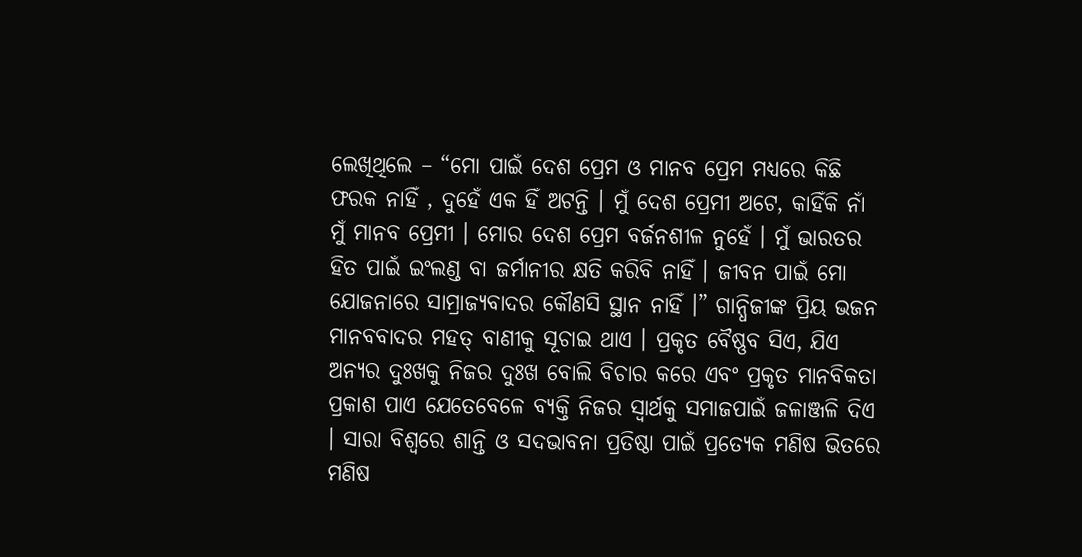ଲେଖିଥିଲେ – “ମୋ ପାଇଁ ଦେଶ ପ୍ରେମ ଓ ମାନବ ପ୍ରେମ ମଧ୍ୟରେ କିଛି ଫରକ ନାହିଁ , ଦୁହେଁ ଏକ ହିଁ ଅଟନ୍ତି । ମୁଁ ଦେଶ ପ୍ରେମୀ ଅଟେ, କାହିଁକି ନାଁ ମୁଁ ମାନବ ପ୍ରେମୀ । ମୋର ଦେଶ ପ୍ରେମ ବର୍ଜନଶୀଳ ନୁହେଁ । ମୁଁ ଭାରତର ହିତ ପାଇଁ ଇଂଲଣ୍ଡ ବା ଜର୍ମାନୀର କ୍ଷତି କରିବି ନାହିଁ । ଜୀବନ ପାଇଁ ମୋ ଯୋଜନାରେ ସାମ୍ରାଜ୍ୟବାଦର କୌଣସି ସ୍ଥାନ ନାହିଁ ।” ଗାନ୍ଧିଜୀଙ୍କ ପ୍ରିୟ ଭଜନ ମାନବବାଦର ମହତ୍ ବାଣୀକୁ ସୂଚାଇ ଥାଏ । ପ୍ରକୃତ ବୈଷ୍ଣବ ସିଏ, ଯିଏ ଅନ୍ୟର ଦୁଃଖକୁ ନିଜର ଦୁଃଖ ବୋଲି ବିଚାର କରେ ଏବଂ ପ୍ରକୃତ ମାନବିକତା ପ୍ରକାଶ ପାଏ ଯେତେବେଳେ ବ୍ୟକ୍ତି ନିଜର ସ୍ୱାର୍ଥକୁ ସମାଜପାଇଁ ଜଳାଞ୍ଜଳି ଦିଏ । ସାରା ବିଶ୍ୱରେ ଶାନ୍ତି ଓ ସଦଭାବନା ପ୍ରତିଷ୍ଠା ପାଇଁ ପ୍ରତ୍ୟେକ ମଣିଷ ଭିତରେ ମଣିଷ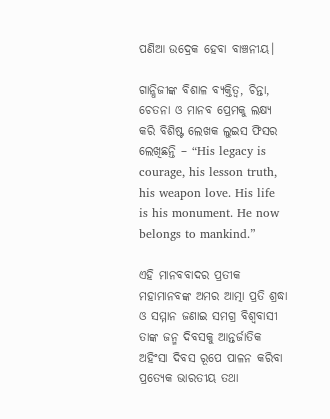ପଣିଆ ଉଦ୍ରେକ ହେବା ବାଞ୍ଚନୀୟ।

ଗାନ୍ଧିଜୀଙ୍କ ବିଶାଳ ବ୍ୟକ୍ତିତ୍ୱ, ଚିନ୍ତା, ଚେତନା ଓ ମାନବ ପ୍ରେମକୁ ଲକ୍ଷ୍ୟ କରି ବିଶିଷ୍ଟ ଲେଖକ ଲୁଇସ ଫିସର ଲେଖିଛନ୍ତି – “His legacy is courage, his lesson truth, his weapon love. His life is his monument. He now belongs to mankind.”

ଏହି ମାନବବାଦର ପ୍ରତୀକ ମହାମାନବଙ୍କ ଅମର ଆତ୍ମା ପ୍ରତି ଶ୍ରଦ୍ଧା ଓ ସମ୍ମାନ ଜଣାଇ ସମଗ୍ର ବିଶ୍ୱବାସୀ ତାଙ୍କ ଜନ୍ମ ଦିବସକୁ ଆନ୍ତର୍ଜାତିକ ଅହିଂସା ଦିବସ ରୂପେ ପାଳନ କରିବା ପ୍ରତ୍ୟେକ ଭାରତୀୟ ତଥା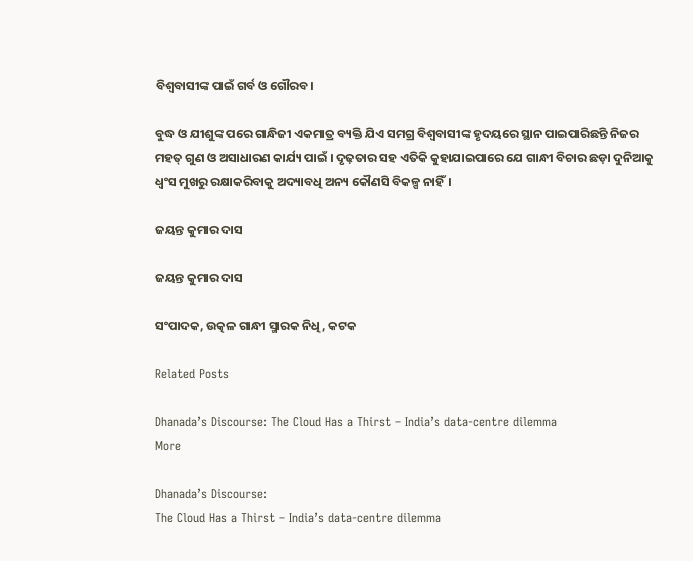ବିଶ୍ୱବାସୀଙ୍କ ପାଇଁ ଗର୍ବ ଓ ଗୌରବ।

ବୁଦ୍ଧ ଓ ଯୀଶୁଙ୍କ ପରେ ଗାନ୍ଧିଜୀ ଏକମାତ୍ର ବ୍ୟକ୍ତି ଯିଏ ସମଗ୍ର ବିଶ୍ୱବାସୀଙ୍କ ହୃଦୟରେ ସ୍ଥାନ ପାଇପାରିଛନ୍ତି ନିଜର ମହତ୍ ଗୁଣ ଓ ଅସାଧାରଣ କାର୍ଯ୍ୟ ପାଇଁ । ଦୃଢ଼ତାର ସହ ଏତିକି କୁହାଯାଇପାରେ ଯେ ଗାନ୍ଧୀ ବିଚାର ଛଡ଼ା ଦୁନିଆକୁ ଧ୍ୱଂସ ମୁଖରୁ ରକ୍ଷାକରିବାକୁ ଅଦ୍ୟାବଧି ଅନ୍ୟ କୌଣସି ବିକଳ୍ପ ନାହିଁ।

ଜୟନ୍ତ କୁମାର ଦାସ

ଜୟନ୍ତ କୁମାର ଦାସ

ସଂପାଦକ, ଉତ୍କଳ ଗାନ୍ଧୀ ସ୍ମାରକ ନିଧି, କଟକ

Related Posts

Dhanada’s Discourse: The Cloud Has a Thirst – India’s data-centre dilemma
More

Dhanada’s Discourse:
The Cloud Has a Thirst – India’s data-centre dilemma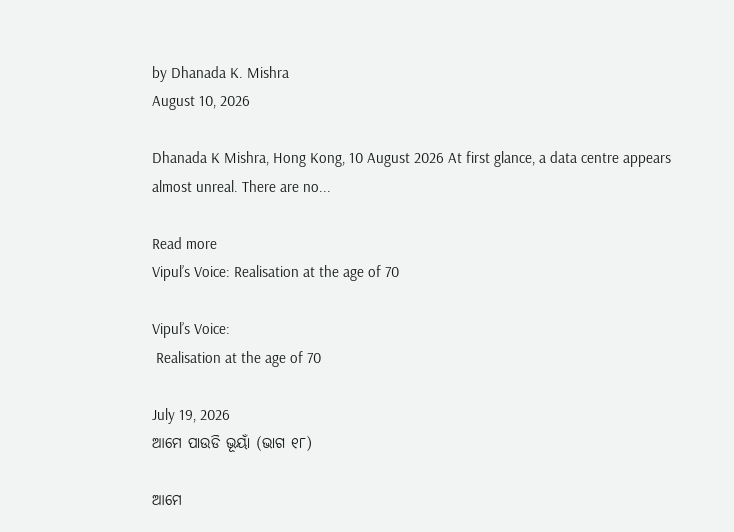by Dhanada K. Mishra
August 10, 2026

Dhanada K Mishra, Hong Kong, 10 August 2026 At first glance, a data centre appears almost unreal. There are no...

Read more
Vipul’s Voice: Realisation at the age of 70

Vipul’s Voice:
 Realisation at the age of 70

July 19, 2026
ଆମେ ପାଉଡି ଭୂୟାଁ (ଭାଗ ୧୮)

ଆମେ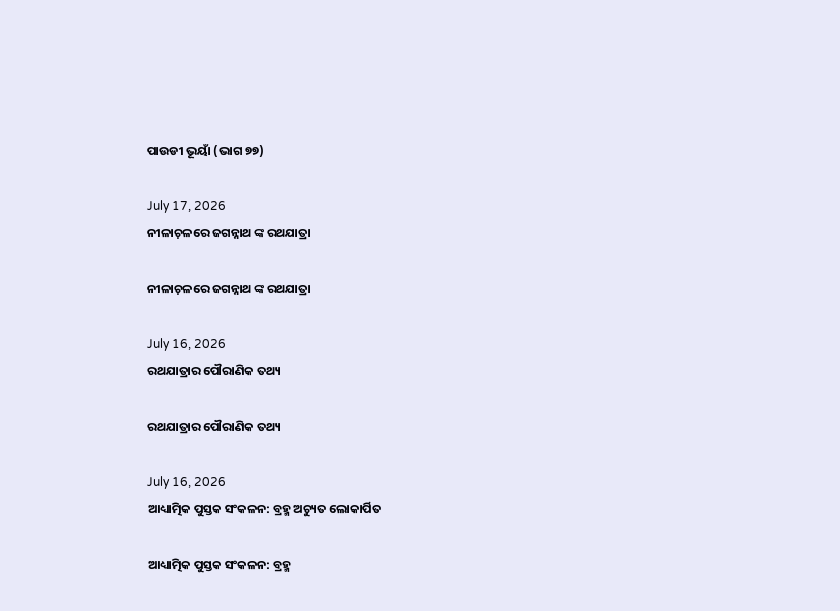ପାଉଡୀ ଭୂୟାଁ (ଭାଗ ୭୭)

July 17, 2026
ନୀଳାଚ଼ଳରେ ଜଗନ୍ନାଥ ଙ୍କ ରଥଯାତ୍ରା

ନୀଳାଚ଼ଳରେ ଜଗନ୍ନାଥ ଙ୍କ ରଥଯାତ୍ରା

July 16, 2026
ରଥଯାତ୍ରାର ପୌରାଣିକ ତଥ୍ୟ

ରଥଯାତ୍ରାର ପୌରାଣିକ ତଥ୍ୟ

July 16, 2026
ଆଧ୍ୟାତ୍ମିକ ପୁସ୍ତକ ସଂକଳନ: ବ୍ରହ୍ମ ଅଚ୍ୟୁତ ଲୋକାର୍ପିତ

ଆଧ୍ୟାତ୍ମିକ ପୁସ୍ତକ ସଂକଳନ: ବ୍ରହ୍ମ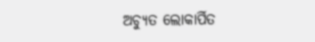ଅଚ୍ୟୁତ ଲୋକାର୍ପିତ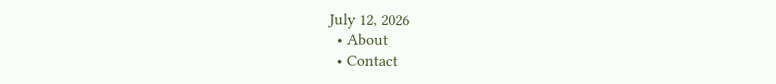July 12, 2026
  • About
  • Contact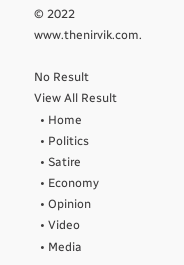© 2022 www.thenirvik.com.

No Result
View All Result
  • Home
  • Politics
  • Satire
  • Economy
  • Opinion
  • Video
  • Media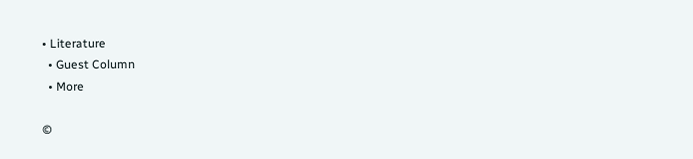• Literature
  • Guest Column
  • More

©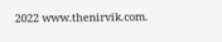2022 www.thenirvik.com.